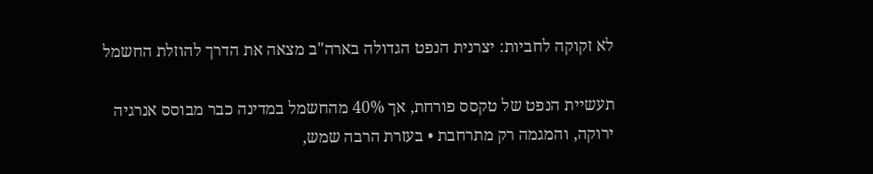לא זקוקה לחביות: יצרנית הנפט הגדולה בארה"ב מצאה את הדרך להוזלת החשמל

תעשיית הנפט של טקסס פורחת, אך 40% מהחשמל במדינה כבר מבוסס אנרגיה ירוקה, והמגמה רק מתרחבת • בעזרת הרבה שמש,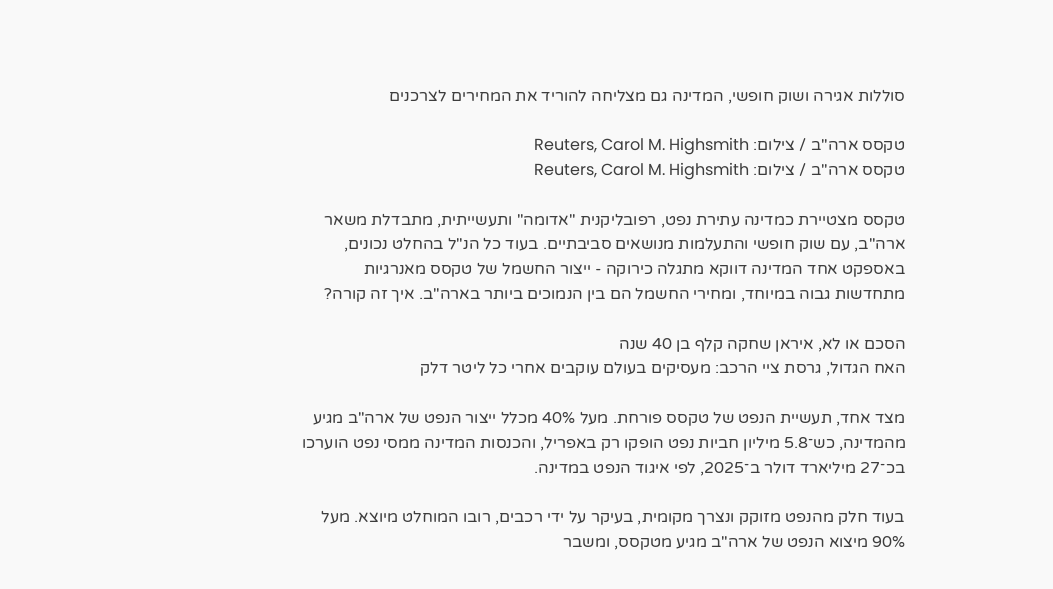סוללות אגירה ושוק חופשי, המדינה גם מצליחה להוריד את המחירים לצרכנים

טקסס ארה''ב / צילום: Reuters, Carol M. Highsmith
טקסס ארה''ב / צילום: Reuters, Carol M. Highsmith

טקסס מצטיירת כמדינה עתירת נפט, רפובליקנית "אדומה" ותעשייתית, מתבדלת משאר ארה"ב, עם שוק חופשי והתעלמות מנושאים סביבתיים. בעוד כל הנ"ל בהחלט נכונים, באספקט אחד המדינה דווקא מתגלה כירוקה - ייצור החשמל של טקסס מאנרגיות מתחדשות גבוה במיוחד, ומחירי החשמל הם בין הנמוכים ביותר בארה"ב. איך זה קורה?

הסכם או לא, איראן שחקה קלף בן 40 שנה
האח הגדול, גרסת ציי הרכב: מעסיקים בעולם עוקבים אחרי כל ליטר דלק

מצד אחד, תעשיית הנפט של טקסס פורחת. מעל 40% מכלל ייצור הנפט של ארה"ב מגיע מהמדינה, כש־5.8 מיליון חביות נפט הופקו רק באפריל, והכנסות המדינה ממסי נפט הוערכו בכ־27 מיליארד דולר ב־2025, לפי איגוד הנפט במדינה.

בעוד חלק מהנפט מזוקק ונצרך מקומית, בעיקר על ידי רכבים, רובו המוחלט מיוצא. מעל 90% מיצוא הנפט של ארה"ב מגיע מטקסס, ומשבר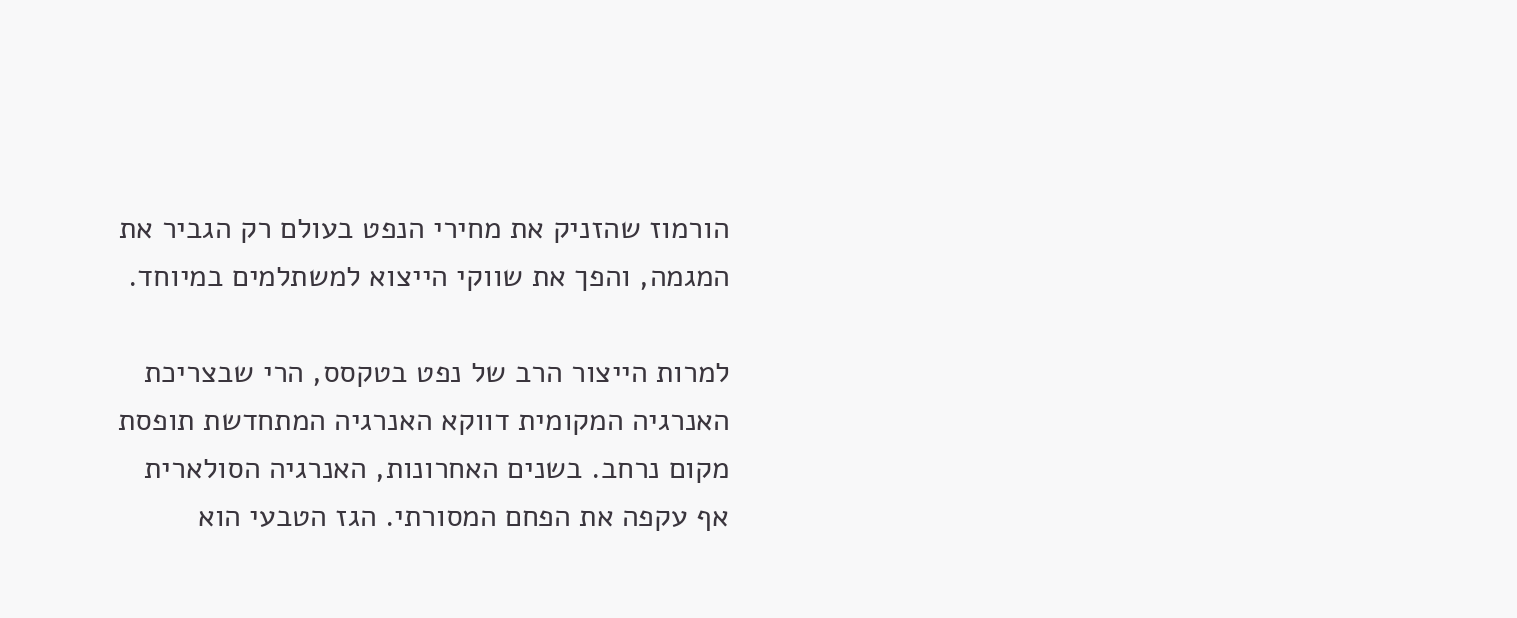הורמוז שהזניק את מחירי הנפט בעולם רק הגביר את המגמה, והפך את שווקי הייצוא למשתלמים במיוחד.

למרות הייצור הרב של נפט בטקסס, הרי שבצריכת האנרגיה המקומית דווקא האנרגיה המתחדשת תופסת מקום נרחב. בשנים האחרונות, האנרגיה הסולארית אף עקפה את הפחם המסורתי. הגז הטבעי הוא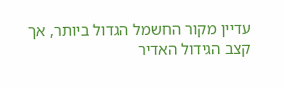עדיין מקור החשמל הגדול ביותר, אך קצב הגידול האדיר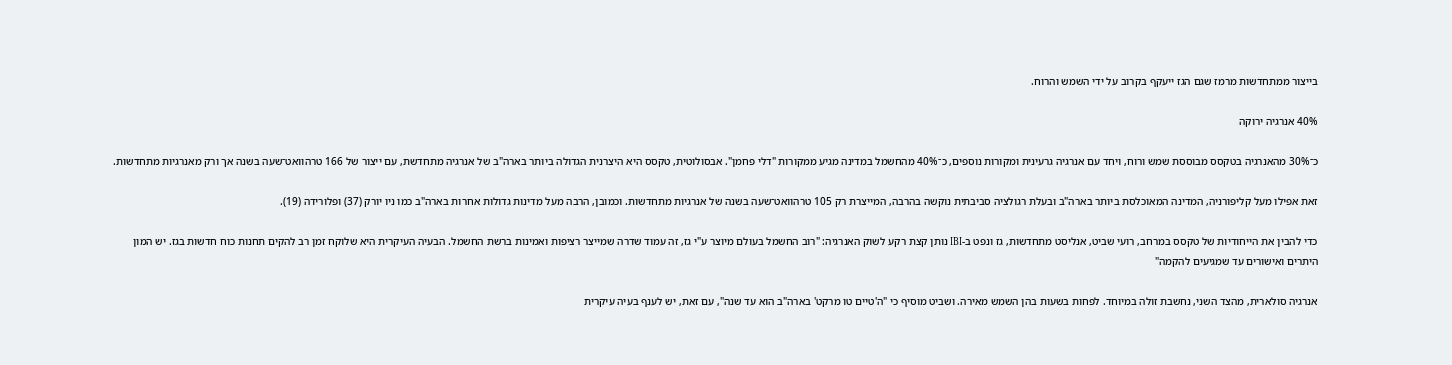בייצור ממתחדשות מרמז שגם הגז ייעקף בקרוב על ידי השמש והרוח.

40% אנרגיה ירוקה

כ־30% מהאנרגיה בטקסס מבוססת שמש ורוח, ויחד עם אנרגיה גרעינית ומקורות נוספים, כ־40% מהחשמל במדינה מגיע ממקורות "דלי פחמן". אבסולוטית, טקסס היא היצרנית הגדולה ביותר בארה"ב של אנרגיה מתחדשת, עם ייצור של 166 טרהוואט־שעה בשנה אך ורק מאנרגיות מתחדשות.

זאת אפילו מעל קליפורניה, המדינה המאוכלסת ביותר בארה"ב ובעלת רגולציה סביבתית נוקשה בהרבה, המייצרת רק 105 טרהוואט־שעה בשנה של אנרגיות מתחדשות. וכמובן, הרבה מעל מדינות גדולות אחרות בארה"ב כמו ניו יורק (37) ופלורידה (19).

כדי להבין את הייחודיות של טקסס במרחב, רועי שביט, אנליסט מתחדשות, גז ונפט ב-IBI נותן קצת רקע לשוק האנרגיה: "רוב החשמל בעולם מיוצר ע"י גז, זה עמוד שדרה שמייצר רציפות ואמינות ברשת החשמל. הבעיה העיקרית היא שלוקח זמן רב להקים תחנות כוח חדשות בגז. יש המון היתרים ואישורים עד שמגיעים להקמה"

אנרגיה סולארית, מהצד השני, נחשבת זולה במיוחד. לפחות בשעות בהן השמש מאירה. ושביט מוסיף כי "ה'טיים טו מרקט' בארה"ב הוא עד שנה", עם זאת, יש לענף בעיה עיקרית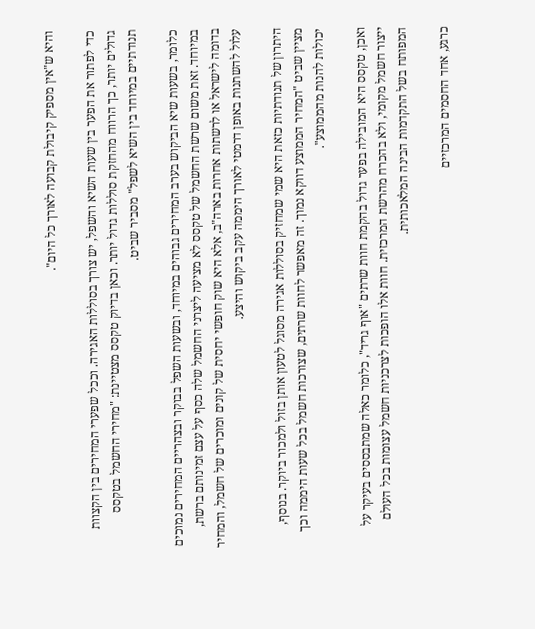והיא ש"אין מספיק קיבולת קבועה לאורך כל היום".

כדי לפתור את הפער בין שעות השיא והשפל, יש צורך בסוללות האגירה. וככל שפערי המחירים בין הקצוות גדולים יותר, כך הרווח מהחזקת סוללות גדול יותר. וכאן בדיוק טקסס מצטיינת: "מחירי החשמל בטקסס תנודתיים במיוחד בין השיא לשפל" מסביר שביט.

כלומר, בשעות שיא הביקוש בערב המחירים גבוהים במיוחד, ובשעות השפל בבוקר ובצהריים המחירים נמוכים במיוחד. זאת משום שרשת החשמל של טקסס לא מציעה ליצרני החשמל שלה כסף על עצם זמינותם ברשת, בדומה לישראל או לרשתות אחרות בארה"ב, אלא היא שוק חופשי יחסית של קונים ומוכרים של חשמל, והמחיר עלול להשתנות באופן דרמטי לאורך היממה עקב ביקוש והיצע.

היתרון של תנודתיות כזאת היא שמי שמחזיק בסוללות אגירה מסוגל לטעון אותן בזול ולמכור ביוקר. בנוסף, מציין שביט "המחיר הממוצע דווקא נמוך. זה מאפשר לחוות שרתים, שצורכות חשמל בכל שעות היממה וכך יכולות להנות מהממוצע".

ואכן, טקסס היא המובילה בפער גדול בהקמת חוות שרתים "אוף גריד", כלומר כאלה שמתבססים בעיקר על ייצור חשמל מקומי, ולא בהכרח מהרשת המרכזית. חוות אלו הופכות לצרכניות חשמל עצומות בכל העולם המפותח בשל התקדמות הבינה המלאכותית.

כרגע, אחד החסמים המרכזיים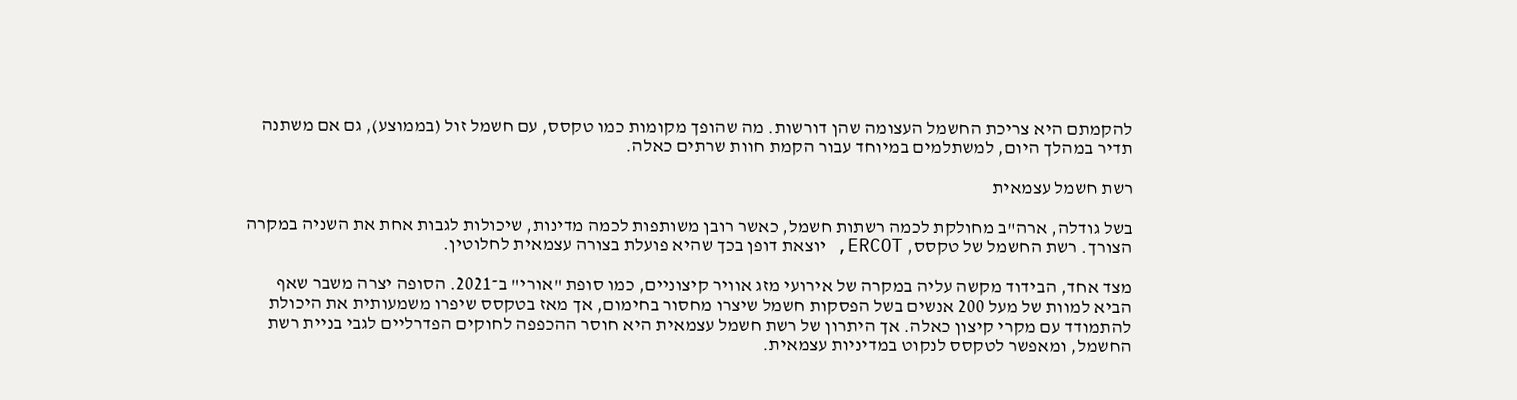להקמתם היא צריכת החשמל העצומה שהן דורשות. מה שהופך מקומות כמו טקסס, עם חשמל זול (בממוצע), גם אם משתנה תדיר במהלך היום, למשתלמים במיוחד עבור הקמת חוות שרתים כאלה.

רשת חשמל עצמאית

בשל גודלה, ארה"ב מחולקת לכמה רשתות חשמל, כאשר רובן משותפות לכמה מדינות, שיכולות לגבות אחת את השניה במקרה הצורך. רשת החשמל של טקסס, ERCOT, יוצאת דופן בכך שהיא פועלת בצורה עצמאית לחלוטין.

מצד אחד, הבידוד מקשה עליה במקרה של אירועי מזג אוויר קיצוניים, כמו סופת "אורי" ב־2021. הסופה יצרה משבר שאף הביא למוות של מעל 200 אנשים בשל הפסקות חשמל שיצרו מחסור בחימום, אך מאז בטקסס שיפרו משמעותית את היכולת להתמודד עם מקרי קיצון כאלה. אך היתרון של רשת חשמל עצמאית היא חוסר ההכפפה לחוקים הפדרליים לגבי בניית רשת החשמל, ומאפשר לטקסס לנקוט במדיניות עצמאית.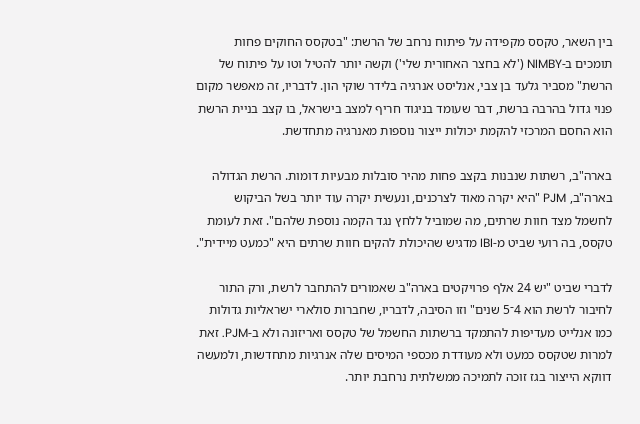בין השאר, טקסס מקפידה על פיתוח נרחב של הרשת: "בטקסס החוקים פחות תומכים ב-NIMBY ('לא בחצר האחורית שלי') וקשה יותר להטיל וטו על פיתוח של הרשת" מסביר גלעד בן צבי, אנליסט אנרגיה בלידר שוקי הון. לדבריו, זה מאפשר מקום פנוי גדול בהרבה ברשת, דבר שעומד בניגוד חריף למצב בישראל, בו קצב בניית הרשת הוא החסם המרכזי להקמת יכולות ייצור נוספות מאנרגיה מתחדשת.

בארה"ב, רשתות שנבנות בקצב פחות מהיר סובלות מבעיות דומות. הרשת הגדולה בארה"ב, PJM "היא יקרה מאוד לצרכנים, ונעשית יקרה עוד יותר בשל הביקוש לחשמל מצד חוות שרתים, מה שמוביל ללחץ נגד הקמה נוספת שלהם". זאת לעומת טקסס, בה רועי שביט מ-IBI מדגיש שהיכולת להקים חוות שרתים היא "כמעט מיידית".

לדברי שביט "יש 24 אלף פרויקטים בארה"ב שאמורים להתחבר לרשת, ורק התור לחיבור לרשת הוא 4־5 שנים" וזו הסיבה, לדבריו, שחברות סולארי ישראליות גדולות כמו אנלייט מעדיפות להתמקד ברשתות החשמל של טקסס ואריזונה ולא ב-PJM. זאת למרות שטקסס כמעט ולא מעודדת מכספי המיסים שלה אנרגיות מתחדשות, ולמעשה דווקא הייצור בגז זוכה לתמיכה ממשלתית נרחבת יותר.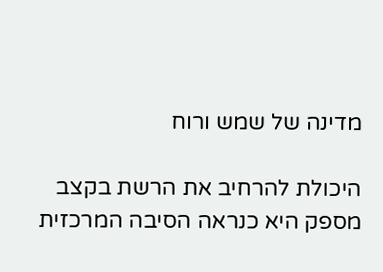מדינה של שמש ורוח

היכולת להרחיב את הרשת בקצב מספק היא כנראה הסיבה המרכזית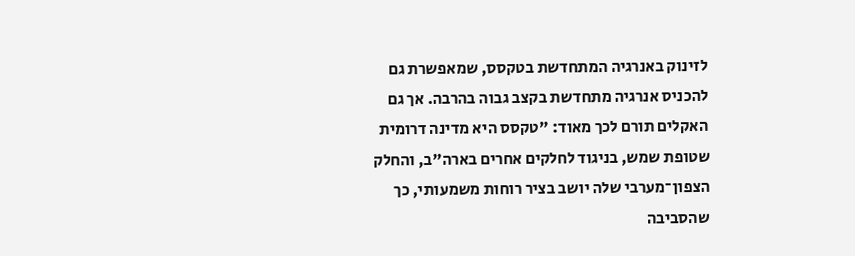לזינוק באנרגיה המתחדשת בטקסס, שמאפשרת גם להכניס אנרגיה מתחדשת בקצב גבוה בהרבה. אך גם האקלים תורם לכך מאוד: "טקסס היא מדינה דרומית שטופת שמש, בניגוד לחלקים אחרים בארה"ב, והחלק הצפון־מערבי שלה יושב בציר רוחות משמעותי, כך שהסביבה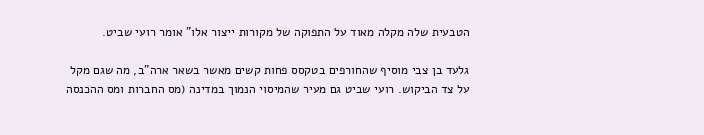הטבעית שלה מקלה מאוד על התפוקה של מקורות ייצור אלו" אומר רועי שביט.

גלעד בן צבי מוסיף שהחורפים בטקסס פחות קשים מאשר בשאר ארה"ב, מה שגם מקל על צד הביקוש. רועי שביט גם מעיר שהמיסוי הנמוך במדינה (מס החברות ומס ההכנסה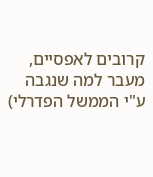קרובים לאפסיים, מעבר למה שנגבה ע"י הממשל הפדרלי)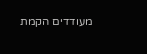מעודדים הקמת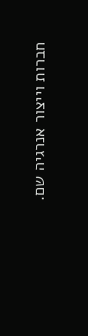חברות וייצור אנרגיה שם.